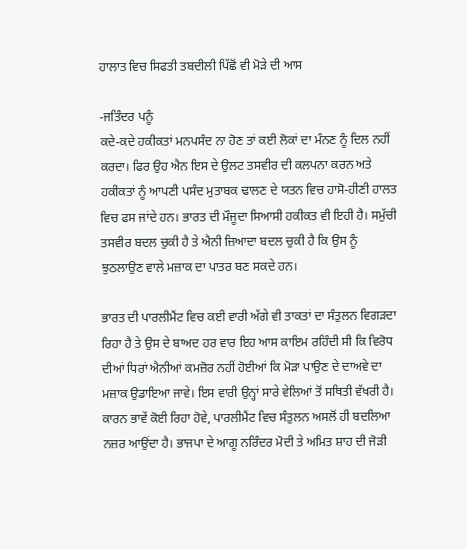ਹਾਲਾਤ ਵਿਚ ਸਿਫਤੀ ਤਬਦੀਲੀ ਪਿੱਛੋਂ ਵੀ ਮੋੜੇ ਦੀ ਆਸ

-ਜਤਿੰਦਰ ਪਨੂੰ
ਕਦੇ-ਕਦੇ ਹਕੀਕਤਾਂ ਮਨਪਸੰਦ ਨਾ ਹੋਣ ਤਾਂ ਕਈ ਲੋਕਾਂ ਦਾ ਮੰਨਣ ਨੂੰ ਦਿਲ ਨਹੀਂ ਕਰਦਾ। ਫਿਰ ਉਹ ਐਨ ਇਸ ਦੇ ਉਲਟ ਤਸਵੀਰ ਦੀ ਕਲਪਨਾ ਕਰਨ ਅਤੇ ਹਕੀਕਤਾਂ ਨੂੰ ਆਪਣੀ ਪਸੰਦ ਮੁਤਾਬਕ ਢਾਲਣ ਦੇ ਯਤਨ ਵਿਚ ਹਾਸੋ-ਹੀਣੀ ਹਾਲਤ ਵਿਚ ਫਸ ਜਾਂਦੇ ਹਨ। ਭਾਰਤ ਦੀ ਮੌਜੂਦਾ ਸਿਆਸੀ ਹਕੀਕਤ ਵੀ ਇਹੀ ਹੈ। ਸਮੁੱਚੀ ਤਸਵੀਰ ਬਦਲ ਚੁਕੀ ਹੈ ਤੇ ਐਨੀ ਜ਼ਿਆਦਾ ਬਦਲ ਚੁਕੀ ਹੈ ਕਿ ਉਸ ਨੂੰ ਝੁਠਲਾਉਣ ਵਾਲੇ ਮਜ਼ਾਕ ਦਾ ਪਾਤਰ ਬਣ ਸਕਦੇ ਹਨ।

ਭਾਰਤ ਦੀ ਪਾਰਲੀਮੈਂਟ ਵਿਚ ਕਈ ਵਾਰੀ ਅੱਗੇ ਵੀ ਤਾਕਤਾਂ ਦਾ ਸੰਤੁਲਨ ਵਿਗੜਦਾ ਰਿਹਾ ਹੈ ਤੇ ਉਸ ਦੇ ਬਾਅਦ ਹਰ ਵਾਰ ਇਹ ਆਸ ਕਾਇਮ ਰਹਿੰਦੀ ਸੀ ਕਿ ਵਿਰੋਧ ਦੀਆਂ ਧਿਰਾਂ ਐਨੀਆਂ ਕਮਜ਼ੋਰ ਨਹੀਂ ਹੋਈਆਂ ਕਿ ਮੋੜਾ ਪਾਉਣ ਦੇ ਦਾਅਵੇ ਦਾ ਮਜ਼ਾਕ ਉਡਾਇਆ ਜਾਵੇ। ਇਸ ਵਾਰੀ ਉਨ੍ਹਾਂ ਸਾਰੇ ਵੇਲਿਆਂ ਤੋਂ ਸਥਿਤੀ ਵੱਖਰੀ ਹੈ। ਕਾਰਨ ਭਾਵੇਂ ਕੋਈ ਰਿਹਾ ਹੋਵੇ, ਪਾਰਲੀਮੈਂਟ ਵਿਚ ਸੰਤੁਲਨ ਅਸਲੋਂ ਹੀ ਬਦਲਿਆ ਨਜ਼ਰ ਆਉਂਦਾ ਹੈ। ਭਾਜਪਾ ਦੇ ਆਗੂ ਨਰਿੰਦਰ ਮੋਦੀ ਤੇ ਅਮਿਤ ਸ਼ਾਹ ਦੀ ਜੋੜੀ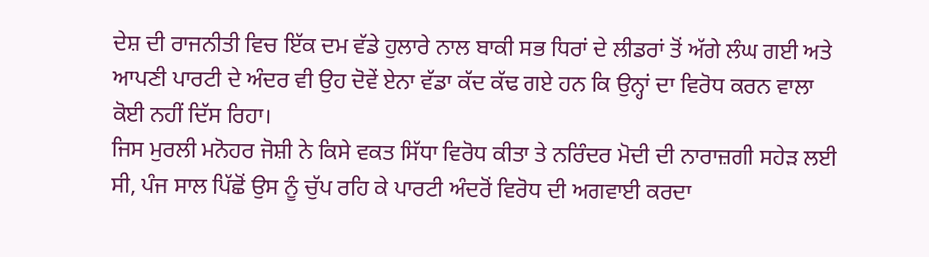ਦੇਸ਼ ਦੀ ਰਾਜਨੀਤੀ ਵਿਚ ਇੱਕ ਦਮ ਵੱਡੇ ਹੁਲਾਰੇ ਨਾਲ ਬਾਕੀ ਸਭ ਧਿਰਾਂ ਦੇ ਲੀਡਰਾਂ ਤੋਂ ਅੱਗੇ ਲੰਘ ਗਈ ਅਤੇ ਆਪਣੀ ਪਾਰਟੀ ਦੇ ਅੰਦਰ ਵੀ ਉਹ ਦੋਵੇਂ ਏਨਾ ਵੱਡਾ ਕੱਦ ਕੱਢ ਗਏ ਹਨ ਕਿ ਉਨ੍ਹਾਂ ਦਾ ਵਿਰੋਧ ਕਰਨ ਵਾਲਾ ਕੋਈ ਨਹੀਂ ਦਿੱਸ ਰਿਹਾ।
ਜਿਸ ਮੁਰਲੀ ਮਨੋਹਰ ਜੋਸ਼ੀ ਨੇ ਕਿਸੇ ਵਕਤ ਸਿੱਧਾ ਵਿਰੋਧ ਕੀਤਾ ਤੇ ਨਰਿੰਦਰ ਮੋਦੀ ਦੀ ਨਾਰਾਜ਼ਗੀ ਸਹੇੜ ਲਈ ਸੀ, ਪੰਜ ਸਾਲ ਪਿੱਛੋਂ ਉਸ ਨੂੰ ਚੁੱਪ ਰਹਿ ਕੇ ਪਾਰਟੀ ਅੰਦਰੋਂ ਵਿਰੋਧ ਦੀ ਅਗਵਾਈ ਕਰਦਾ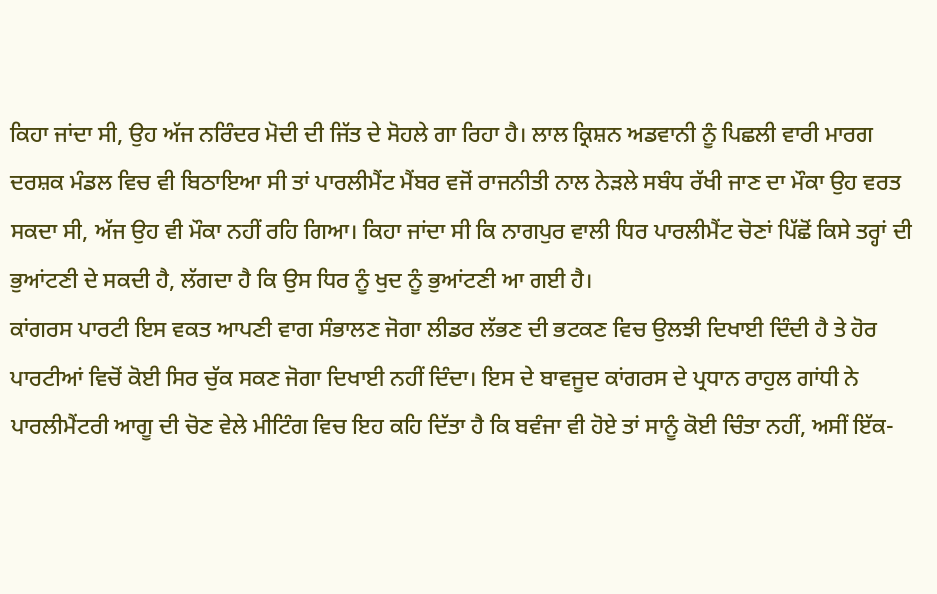ਕਿਹਾ ਜਾਂਦਾ ਸੀ, ਉਹ ਅੱਜ ਨਰਿੰਦਰ ਮੋਦੀ ਦੀ ਜਿੱਤ ਦੇ ਸੋਹਲੇ ਗਾ ਰਿਹਾ ਹੈ। ਲਾਲ ਕ੍ਰਿਸ਼ਨ ਅਡਵਾਨੀ ਨੂੰ ਪਿਛਲੀ ਵਾਰੀ ਮਾਰਗ ਦਰਸ਼ਕ ਮੰਡਲ ਵਿਚ ਵੀ ਬਿਠਾਇਆ ਸੀ ਤਾਂ ਪਾਰਲੀਮੈਂਟ ਮੈਂਬਰ ਵਜੋਂ ਰਾਜਨੀਤੀ ਨਾਲ ਨੇੜਲੇ ਸਬੰਧ ਰੱਖੀ ਜਾਣ ਦਾ ਮੌਕਾ ਉਹ ਵਰਤ ਸਕਦਾ ਸੀ, ਅੱਜ ਉਹ ਵੀ ਮੌਕਾ ਨਹੀਂ ਰਹਿ ਗਿਆ। ਕਿਹਾ ਜਾਂਦਾ ਸੀ ਕਿ ਨਾਗਪੁਰ ਵਾਲੀ ਧਿਰ ਪਾਰਲੀਮੈਂਟ ਚੋਣਾਂ ਪਿੱਛੋਂ ਕਿਸੇ ਤਰ੍ਹਾਂ ਦੀ ਭੁਆਂਟਣੀ ਦੇ ਸਕਦੀ ਹੈ, ਲੱਗਦਾ ਹੈ ਕਿ ਉਸ ਧਿਰ ਨੂੰ ਖੁਦ ਨੂੰ ਭੁਆਂਟਣੀ ਆ ਗਈ ਹੈ।
ਕਾਂਗਰਸ ਪਾਰਟੀ ਇਸ ਵਕਤ ਆਪਣੀ ਵਾਗ ਸੰਭਾਲਣ ਜੋਗਾ ਲੀਡਰ ਲੱਭਣ ਦੀ ਭਟਕਣ ਵਿਚ ਉਲਝੀ ਦਿਖਾਈ ਦਿੰਦੀ ਹੈ ਤੇ ਹੋਰ ਪਾਰਟੀਆਂ ਵਿਚੋਂ ਕੋਈ ਸਿਰ ਚੁੱਕ ਸਕਣ ਜੋਗਾ ਦਿਖਾਈ ਨਹੀਂ ਦਿੰਦਾ। ਇਸ ਦੇ ਬਾਵਜੂਦ ਕਾਂਗਰਸ ਦੇ ਪ੍ਰਧਾਨ ਰਾਹੁਲ ਗਾਂਧੀ ਨੇ ਪਾਰਲੀਮੈਂਟਰੀ ਆਗੂ ਦੀ ਚੋਣ ਵੇਲੇ ਮੀਟਿੰਗ ਵਿਚ ਇਹ ਕਹਿ ਦਿੱਤਾ ਹੈ ਕਿ ਬਵੰਜਾ ਵੀ ਹੋਏ ਤਾਂ ਸਾਨੂੰ ਕੋਈ ਚਿੰਤਾ ਨਹੀਂ, ਅਸੀਂ ਇੱਕ-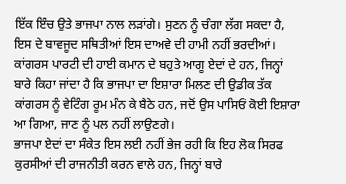ਇੱਕ ਇੰਚ ਉਤੇ ਭਾਜਪਾ ਨਾਲ ਲੜਾਂਗੇ। ਸੁਣਨ ਨੂੰ ਚੰਗਾ ਲੱਗ ਸਕਦਾ ਹੈ, ਇਸ ਦੇ ਬਾਵਜੂਦ ਸਥਿਤੀਆਂ ਇਸ ਦਾਅਵੇ ਦੀ ਹਾਮੀ ਨਹੀਂ ਭਰਦੀਆਂ। ਕਾਂਗਰਸ ਪਾਰਟੀ ਦੀ ਹਾਈ ਕਮਾਨ ਦੇ ਬਹੁਤੇ ਆਗੂ ਏਦਾਂ ਦੇ ਹਨ, ਜਿਨ੍ਹਾਂ ਬਾਰੇ ਕਿਹਾ ਜਾਂਦਾ ਹੈ ਕਿ ਭਾਜਪਾ ਦਾ ਇਸ਼ਾਰਾ ਮਿਲਣ ਦੀ ਉਡੀਕ ਤੱਕ ਕਾਂਗਰਸ ਨੂੰ ਵੇਟਿੰਗ ਰੂਮ ਮੰਨ ਕੇ ਬੈਠੇ ਹਨ, ਜਦੋਂ ਉਸ ਪਾਸਿਓਂ ਕੋਈ ਇਸ਼ਾਰਾ ਆ ਗਿਆ, ਜਾਣ ਨੂੰ ਪਲ ਨਹੀਂ ਲਾਉਣਗੇ।
ਭਾਜਪਾ ਏਦਾਂ ਦਾ ਸੰਕੇਤ ਇਸ ਲਈ ਨਹੀਂ ਭੇਜ ਰਹੀ ਕਿ ਇਹ ਲੋਕ ਸਿਰਫ ਕੁਰਸੀਆਂ ਦੀ ਰਾਜਨੀਤੀ ਕਰਨ ਵਾਲੇ ਹਨ, ਜਿਨ੍ਹਾਂ ਬਾਰੇ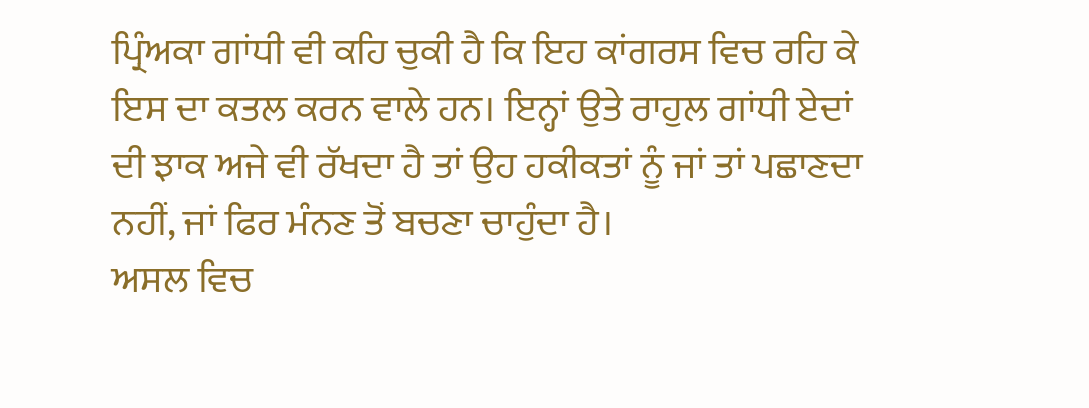ਪ੍ਰਿੰਅਕਾ ਗਾਂਧੀ ਵੀ ਕਹਿ ਚੁਕੀ ਹੈ ਕਿ ਇਹ ਕਾਂਗਰਸ ਵਿਚ ਰਹਿ ਕੇ ਇਸ ਦਾ ਕਤਲ ਕਰਨ ਵਾਲੇ ਹਨ। ਇਨ੍ਹਾਂ ਉਤੇ ਰਾਹੁਲ ਗਾਂਧੀ ਏਦਾਂ ਦੀ ਝਾਕ ਅਜੇ ਵੀ ਰੱਖਦਾ ਹੈ ਤਾਂ ਉਹ ਹਕੀਕਤਾਂ ਨੂੰ ਜਾਂ ਤਾਂ ਪਛਾਣਦਾ ਨਹੀਂ, ਜਾਂ ਫਿਰ ਮੰਨਣ ਤੋਂ ਬਚਣਾ ਚਾਹੁੰਦਾ ਹੈ।
ਅਸਲ ਵਿਚ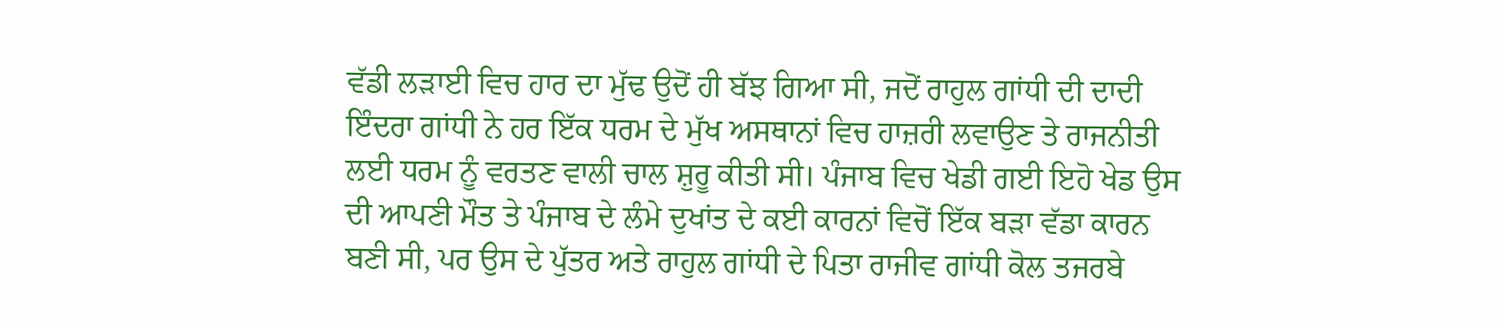ਵੱਡੀ ਲੜਾਈ ਵਿਚ ਹਾਰ ਦਾ ਮੁੱਢ ਉਦੋਂ ਹੀ ਬੱਝ ਗਿਆ ਸੀ, ਜਦੋਂ ਰਾਹੁਲ ਗਾਂਧੀ ਦੀ ਦਾਦੀ ਇੰਦਰਾ ਗਾਂਧੀ ਨੇ ਹਰ ਇੱਕ ਧਰਮ ਦੇ ਮੁੱਖ ਅਸਥਾਨਾਂ ਵਿਚ ਹਾਜ਼ਰੀ ਲਵਾਉਣ ਤੇ ਰਾਜਨੀਤੀ ਲਈ ਧਰਮ ਨੂੰ ਵਰਤਣ ਵਾਲੀ ਚਾਲ ਸ਼ੁਰੂ ਕੀਤੀ ਸੀ। ਪੰਜਾਬ ਵਿਚ ਖੇਡੀ ਗਈ ਇਹੋ ਖੇਡ ਉਸ ਦੀ ਆਪਣੀ ਮੌਤ ਤੇ ਪੰਜਾਬ ਦੇ ਲੰਮੇ ਦੁਖਾਂਤ ਦੇ ਕਈ ਕਾਰਨਾਂ ਵਿਚੋਂ ਇੱਕ ਬੜਾ ਵੱਡਾ ਕਾਰਨ ਬਣੀ ਸੀ, ਪਰ ਉਸ ਦੇ ਪੁੱਤਰ ਅਤੇ ਰਾਹੁਲ ਗਾਂਧੀ ਦੇ ਪਿਤਾ ਰਾਜੀਵ ਗਾਂਧੀ ਕੋਲ ਤਜਰਬੇ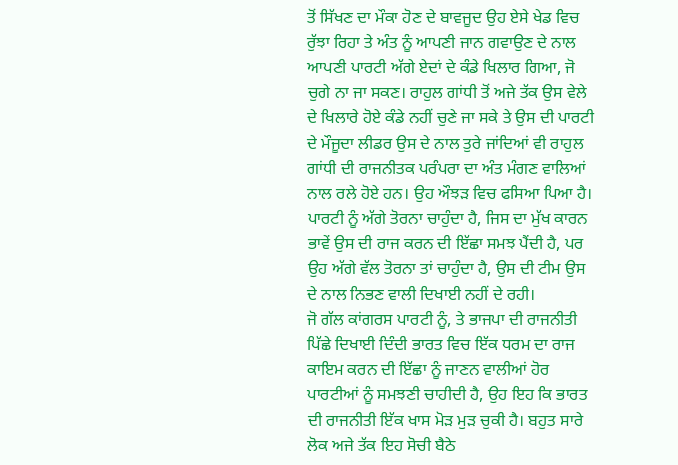ਤੋਂ ਸਿੱਖਣ ਦਾ ਮੌਕਾ ਹੋਣ ਦੇ ਬਾਵਜੂਦ ਉਹ ਏਸੇ ਖੇਡ ਵਿਚ ਰੁੱਝਾ ਰਿਹਾ ਤੇ ਅੰਤ ਨੂੰ ਆਪਣੀ ਜਾਨ ਗਵਾਉਣ ਦੇ ਨਾਲ ਆਪਣੀ ਪਾਰਟੀ ਅੱਗੇ ਏਦਾਂ ਦੇ ਕੰਡੇ ਖਿਲਾਰ ਗਿਆ, ਜੋ ਚੁਗੇ ਨਾ ਜਾ ਸਕਣ। ਰਾਹੁਲ ਗਾਂਧੀ ਤੋਂ ਅਜੇ ਤੱਕ ਉਸ ਵੇਲੇ ਦੇ ਖਿਲਾਰੇ ਹੋਏ ਕੰਡੇ ਨਹੀਂ ਚੁਣੇ ਜਾ ਸਕੇ ਤੇ ਉਸ ਦੀ ਪਾਰਟੀ ਦੇ ਮੌਜੂਦਾ ਲੀਡਰ ਉਸ ਦੇ ਨਾਲ ਤੁਰੇ ਜਾਂਦਿਆਂ ਵੀ ਰਾਹੁਲ ਗਾਂਧੀ ਦੀ ਰਾਜਨੀਤਕ ਪਰੰਪਰਾ ਦਾ ਅੰਤ ਮੰਗਣ ਵਾਲਿਆਂ ਨਾਲ ਰਲੇ ਹੋਏ ਹਨ। ਉਹ ਔਝੜ ਵਿਚ ਫਸਿਆ ਪਿਆ ਹੈ। ਪਾਰਟੀ ਨੂੰ ਅੱਗੇ ਤੋਰਨਾ ਚਾਹੁੰਦਾ ਹੈ, ਜਿਸ ਦਾ ਮੁੱਖ ਕਾਰਨ ਭਾਵੇਂ ਉਸ ਦੀ ਰਾਜ ਕਰਨ ਦੀ ਇੱਛਾ ਸਮਝ ਪੈਂਦੀ ਹੈ, ਪਰ ਉਹ ਅੱਗੇ ਵੱਲ ਤੋਰਨਾ ਤਾਂ ਚਾਹੁੰਦਾ ਹੈ, ਉਸ ਦੀ ਟੀਮ ਉਸ ਦੇ ਨਾਲ ਨਿਭਣ ਵਾਲੀ ਦਿਖਾਈ ਨਹੀਂ ਦੇ ਰਹੀ।
ਜੋ ਗੱਲ ਕਾਂਗਰਸ ਪਾਰਟੀ ਨੂੰ, ਤੇ ਭਾਜਪਾ ਦੀ ਰਾਜਨੀਤੀ ਪਿੱਛੇ ਦਿਖਾਈ ਦਿੰਦੀ ਭਾਰਤ ਵਿਚ ਇੱਕ ਧਰਮ ਦਾ ਰਾਜ ਕਾਇਮ ਕਰਨ ਦੀ ਇੱਛਾ ਨੂੰ ਜਾਣਨ ਵਾਲੀਆਂ ਹੋਰ ਪਾਰਟੀਆਂ ਨੂੰ ਸਮਝਣੀ ਚਾਹੀਦੀ ਹੈ, ਉਹ ਇਹ ਕਿ ਭਾਰਤ ਦੀ ਰਾਜਨੀਤੀ ਇੱਕ ਖਾਸ ਮੋੜ ਮੁੜ ਚੁਕੀ ਹੈ। ਬਹੁਤ ਸਾਰੇ ਲੋਕ ਅਜੇ ਤੱਕ ਇਹ ਸੋਚੀ ਬੈਠੇ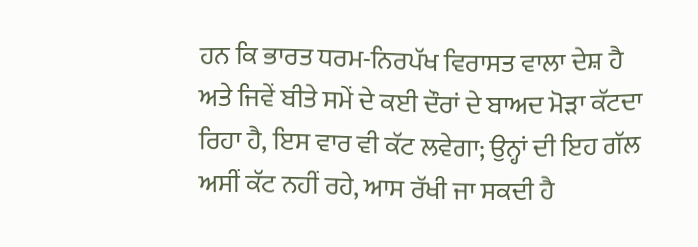ਹਨ ਕਿ ਭਾਰਤ ਧਰਮ-ਨਿਰਪੱਖ ਵਿਰਾਸਤ ਵਾਲਾ ਦੇਸ਼ ਹੈ ਅਤੇ ਜਿਵੇਂ ਬੀਤੇ ਸਮੇਂ ਦੇ ਕਈ ਦੌਰਾਂ ਦੇ ਬਾਅਦ ਮੋੜਾ ਕੱਟਦਾ ਰਿਹਾ ਹੈ, ਇਸ ਵਾਰ ਵੀ ਕੱਟ ਲਵੇਗਾ; ਉਨ੍ਹਾਂ ਦੀ ਇਹ ਗੱਲ ਅਸੀਂ ਕੱਟ ਨਹੀਂ ਰਹੇ, ਆਸ ਰੱਖੀ ਜਾ ਸਕਦੀ ਹੈ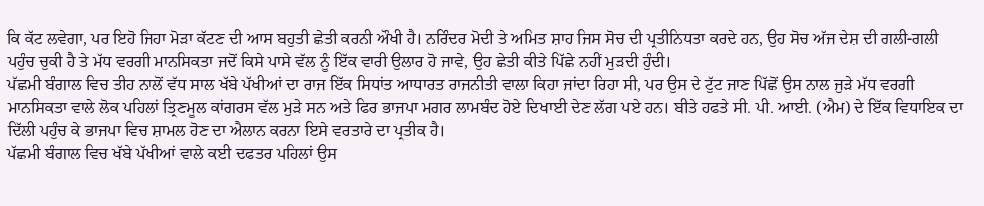ਕਿ ਕੱਟ ਲਵੇਗਾ, ਪਰ ਇਹੋ ਜਿਹਾ ਮੋੜਾ ਕੱਟਣ ਦੀ ਆਸ ਬਹੁਤੀ ਛੇਤੀ ਕਰਨੀ ਔਖੀ ਹੈ। ਨਰਿੰਦਰ ਮੋਦੀ ਤੇ ਅਮਿਤ ਸ਼ਾਹ ਜਿਸ ਸੋਚ ਦੀ ਪ੍ਰਤੀਨਿਧਤਾ ਕਰਦੇ ਹਨ, ਉਹ ਸੋਚ ਅੱਜ ਦੇਸ਼ ਦੀ ਗਲੀ-ਗਲੀ ਪਹੁੰਚ ਚੁਕੀ ਹੈ ਤੇ ਮੱਧ ਵਰਗੀ ਮਾਨਸਿਕਤਾ ਜਦੋਂ ਕਿਸੇ ਪਾਸੇ ਵੱਲ ਨੂੰ ਇੱਕ ਵਾਰੀ ਉਲਾਰ ਹੋ ਜਾਵੇ, ਉਹ ਛੇਤੀ ਕੀਤੇ ਪਿੱਛੇ ਨਹੀਂ ਮੁੜਦੀ ਹੁੰਦੀ।
ਪੱਛਮੀ ਬੰਗਾਲ ਵਿਚ ਤੀਹ ਨਾਲੋਂ ਵੱਧ ਸਾਲ ਖੱਬੇ ਪੱਖੀਆਂ ਦਾ ਰਾਜ ਇੱਕ ਸਿਧਾਂਤ ਆਧਾਰਤ ਰਾਜਨੀਤੀ ਵਾਲਾ ਕਿਹਾ ਜਾਂਦਾ ਰਿਹਾ ਸੀ, ਪਰ ਉਸ ਦੇ ਟੁੱਟ ਜਾਣ ਪਿੱਛੋਂ ਉਸ ਨਾਲ ਜੁੜੇ ਮੱਧ ਵਰਗੀ ਮਾਨਸਿਕਤਾ ਵਾਲੇ ਲੋਕ ਪਹਿਲਾਂ ਤ੍ਰਿਣਮੂਲ ਕਾਂਗਰਸ ਵੱਲ ਮੁੜੇ ਸਨ ਅਤੇ ਫਿਰ ਭਾਜਪਾ ਮਗਰ ਲਾਮਬੰਦ ਹੋਏ ਦਿਖਾਈ ਦੇਣ ਲੱਗ ਪਏ ਹਨ। ਬੀਤੇ ਹਫਤੇ ਸੀ. ਪੀ. ਆਈ. (ਐਮ) ਦੇ ਇੱਕ ਵਿਧਾਇਕ ਦਾ ਦਿੱਲੀ ਪਹੁੰਚ ਕੇ ਭਾਜਪਾ ਵਿਚ ਸ਼ਾਮਲ ਹੋਣ ਦਾ ਐਲਾਨ ਕਰਨਾ ਇਸੇ ਵਰਤਾਰੇ ਦਾ ਪ੍ਰਤੀਕ ਹੈ।
ਪੱਛਮੀ ਬੰਗਾਲ ਵਿਚ ਖੱਬੇ ਪੱਖੀਆਂ ਵਾਲੇ ਕਈ ਦਫਤਰ ਪਹਿਲਾਂ ਉਸ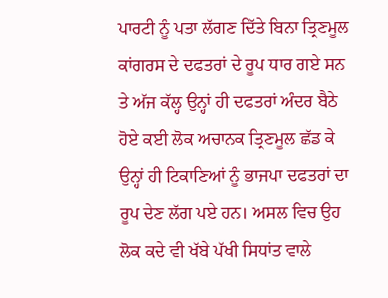ਪਾਰਟੀ ਨੂੰ ਪਤਾ ਲੱਗਣ ਦਿੱਤੇ ਬਿਨਾ ਤ੍ਰਿਣਮੂਲ ਕਾਂਗਰਸ ਦੇ ਦਫਤਰਾਂ ਦੇ ਰੂਪ ਧਾਰ ਗਏ ਸਨ ਤੇ ਅੱਜ ਕੱਲ੍ਹ ਉਨ੍ਹਾਂ ਹੀ ਦਫਤਰਾਂ ਅੰਦਰ ਬੈਠੇ ਹੋਏ ਕਈ ਲੋਕ ਅਚਾਨਕ ਤ੍ਰਿਣਮੂਲ ਛੱਡ ਕੇ ਉਨ੍ਹਾਂ ਹੀ ਟਿਕਾਣਿਆਂ ਨੂੰ ਭਾਜਪਾ ਦਫਤਰਾਂ ਦਾ ਰੂਪ ਦੇਣ ਲੱਗ ਪਏ ਹਨ। ਅਸਲ ਵਿਚ ਉਹ ਲੋਕ ਕਦੇ ਵੀ ਖੱਬੇ ਪੱਖੀ ਸਿਧਾਂਤ ਵਾਲੇ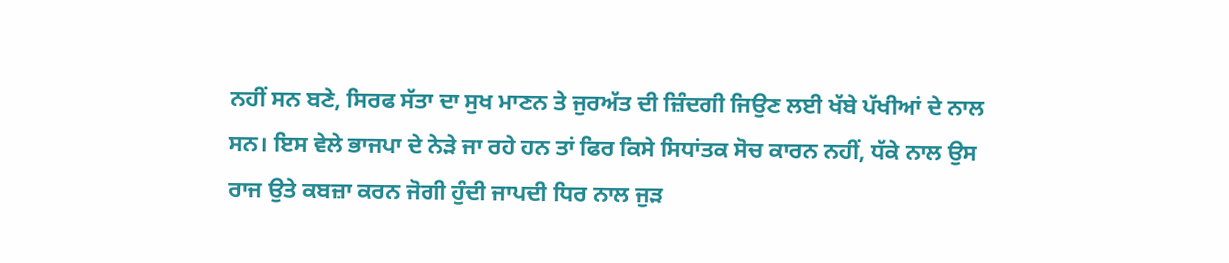ਨਹੀਂ ਸਨ ਬਣੇ, ਸਿਰਫ ਸੱਤਾ ਦਾ ਸੁਖ ਮਾਣਨ ਤੇ ਜੁਰਅੱਤ ਦੀ ਜ਼ਿੰਦਗੀ ਜਿਉਣ ਲਈ ਖੱਬੇ ਪੱਖੀਆਂ ਦੇ ਨਾਲ ਸਨ। ਇਸ ਵੇਲੇ ਭਾਜਪਾ ਦੇ ਨੇੜੇ ਜਾ ਰਹੇ ਹਨ ਤਾਂ ਫਿਰ ਕਿਸੇ ਸਿਧਾਂਤਕ ਸੋਚ ਕਾਰਨ ਨਹੀਂ, ਧੱਕੇ ਨਾਲ ਉਸ ਰਾਜ ਉਤੇ ਕਬਜ਼ਾ ਕਰਨ ਜੋਗੀ ਹੁੰਦੀ ਜਾਪਦੀ ਧਿਰ ਨਾਲ ਜੁੜ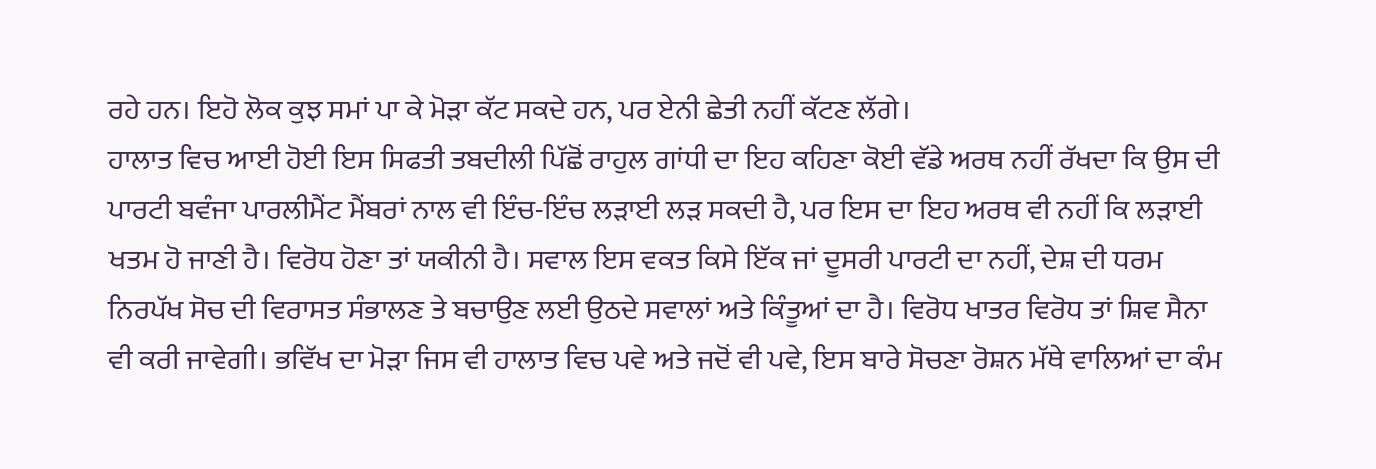ਰਹੇ ਹਨ। ਇਹੋ ਲੋਕ ਕੁਝ ਸਮਾਂ ਪਾ ਕੇ ਮੋੜਾ ਕੱਟ ਸਕਦੇ ਹਨ, ਪਰ ਏਨੀ ਛੇਤੀ ਨਹੀਂ ਕੱਟਣ ਲੱਗੇ।
ਹਾਲਾਤ ਵਿਚ ਆਈ ਹੋਈ ਇਸ ਸਿਫਤੀ ਤਬਦੀਲੀ ਪਿੱਛੋਂ ਰਾਹੁਲ ਗਾਂਧੀ ਦਾ ਇਹ ਕਹਿਣਾ ਕੋਈ ਵੱਡੇ ਅਰਥ ਨਹੀਂ ਰੱਖਦਾ ਕਿ ਉਸ ਦੀ ਪਾਰਟੀ ਬਵੰਜਾ ਪਾਰਲੀਮੈਂਟ ਮੈਂਬਰਾਂ ਨਾਲ ਵੀ ਇੰਚ-ਇੰਚ ਲੜਾਈ ਲੜ ਸਕਦੀ ਹੈ, ਪਰ ਇਸ ਦਾ ਇਹ ਅਰਥ ਵੀ ਨਹੀਂ ਕਿ ਲੜਾਈ ਖਤਮ ਹੋ ਜਾਣੀ ਹੈ। ਵਿਰੋਧ ਹੋਣਾ ਤਾਂ ਯਕੀਨੀ ਹੈ। ਸਵਾਲ ਇਸ ਵਕਤ ਕਿਸੇ ਇੱਕ ਜਾਂ ਦੂਸਰੀ ਪਾਰਟੀ ਦਾ ਨਹੀਂ, ਦੇਸ਼ ਦੀ ਧਰਮ ਨਿਰਪੱਖ ਸੋਚ ਦੀ ਵਿਰਾਸਤ ਸੰਭਾਲਣ ਤੇ ਬਚਾਉਣ ਲਈ ਉਠਦੇ ਸਵਾਲਾਂ ਅਤੇ ਕਿੰਤੂਆਂ ਦਾ ਹੈ। ਵਿਰੋਧ ਖਾਤਰ ਵਿਰੋਧ ਤਾਂ ਸ਼ਿਵ ਸੈਨਾ ਵੀ ਕਰੀ ਜਾਵੇਗੀ। ਭਵਿੱਖ ਦਾ ਮੋੜਾ ਜਿਸ ਵੀ ਹਾਲਾਤ ਵਿਚ ਪਵੇ ਅਤੇ ਜਦੋਂ ਵੀ ਪਵੇ, ਇਸ ਬਾਰੇ ਸੋਚਣਾ ਰੋਸ਼ਨ ਮੱਥੇ ਵਾਲਿਆਂ ਦਾ ਕੰਮ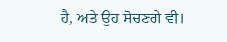ਹੈ, ਅਤੇ ਉਹ ਸੋਚਣਗੇ ਵੀ।